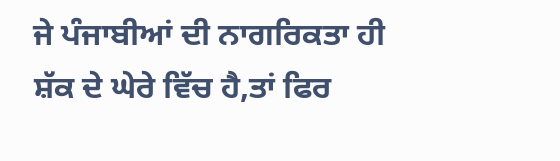ਜੇ ਪੰਜਾਬੀਆਂ ਦੀ ਨਾਗਰਿਕਤਾ ਹੀ ਸ਼ੱਕ ਦੇ ਘੇਰੇ ਵਿੱਚ ਹੈ,ਤਾਂ ਫਿਰ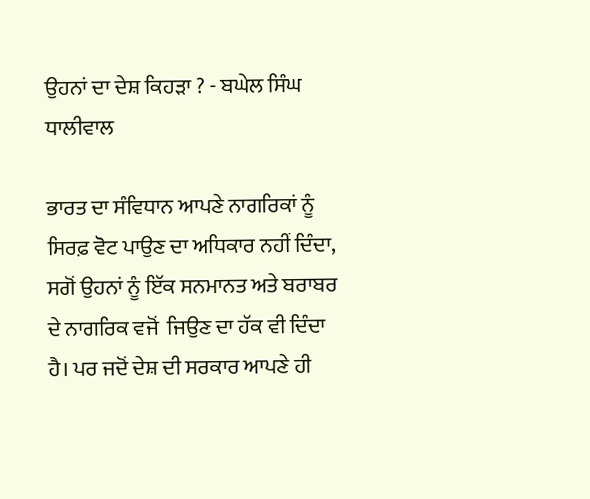ਉਹਨਾਂ ਦਾ ਦੇਸ਼ ਕਿਹੜਾ ? - ਬਘੇਲ ਸਿੰਘ ਧਾਲੀਵਾਲ

ਭਾਰਤ ਦਾ ਸੰਵਿਧਾਨ ਆਪਣੇ ਨਾਗਰਿਕਾਂ ਨੂੰ ਸਿਰਫ਼ ਵੋਟ ਪਾਉਣ ਦਾ ਅਧਿਕਾਰ ਨਹੀਂ ਦਿੰਦਾ, ਸਗੋਂ ਉਹਨਾਂ ਨੂੰ ਇੱਕ ਸਨਮਾਨਤ ਅਤੇ ਬਰਾਬਰ ਦੇ ਨਾਗਰਿਕ ਵਜੋਂ  ਜਿਉਣ ਦਾ ਹੱਕ ਵੀ ਦਿੰਦਾ ਹੈ। ਪਰ ਜਦੋਂ ਦੇਸ਼ ਦੀ ਸਰਕਾਰ ਆਪਣੇ ਹੀ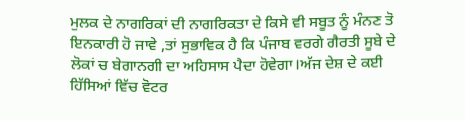ਮੁਲਕ ਦੇ ਨਾਗਰਿਕਾਂ ਦੀ ਨਾਗਰਿਕਤਾ ਦੇ ਕਿਸੇ ਵੀ ਸਬੂਤ ਨੂੰ ਮੰਨਣ ਤੋ ਇਨਕਾਰੀ ਹੋ ਜਾਵੇ ,ਤਾਂ ਸੁਭਾਵਿਕ ਹੈ ਕਿ ਪੰਜਾਬ ਵਰਗੇ ਗੈਰਤੀ ਸੂਬੇ ਦੇ ਲੋਕਾਂ ਚ ਬੇਗਾਨਗੀ ਦਾ ਅਹਿਸਾਸ ਪੈਦਾ ਹੋਵੇਗਾ।ਅੱਜ ਦੇਸ਼ ਦੇ ਕਈ ਹਿੱਸਿਆਂ ਵਿੱਚ ਵੋਟਰ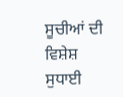ਸੂਚੀਆਂ ਦੀ ਵਿਸ਼ੇਸ਼ ਸੁਧਾਈ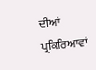ਦੀਆਂ ਪ੍ਰਕਿਰਿਆਵਾਂ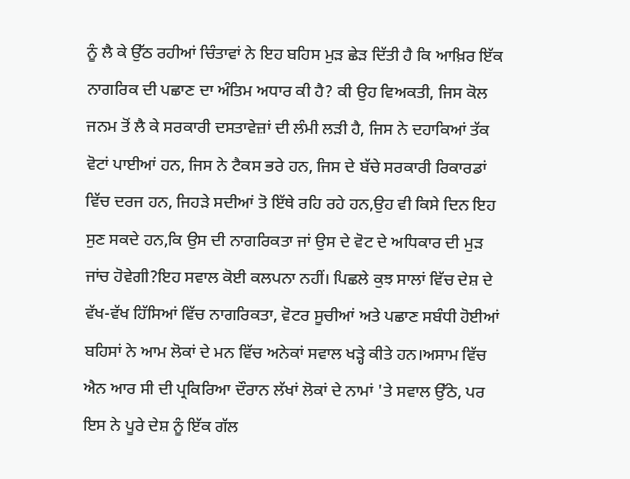ਨੂੰ ਲੈ ਕੇ ਉੱਠ ਰਹੀਆਂ ਚਿੰਤਾਵਾਂ ਨੇ ਇਹ ਬਹਿਸ ਮੁੜ ਛੇੜ ਦਿੱਤੀ ਹੈ ਕਿ ਆਖ਼ਿਰ ਇੱਕ ਨਾਗਰਿਕ ਦੀ ਪਛਾਣ ਦਾ ਅੰਤਿਮ ਅਧਾਰ ਕੀ ਹੈ? ਕੀ ਉਹ ਵਿਅਕਤੀ, ਜਿਸ ਕੋਲ ਜਨਮ ਤੋਂ ਲੈ ਕੇ ਸਰਕਾਰੀ ਦਸਤਾਵੇਜ਼ਾਂ ਦੀ ਲੰਮੀ ਲੜੀ ਹੈ, ਜਿਸ ਨੇ ਦਹਾਕਿਆਂ ਤੱਕ ਵੋਟਾਂ ਪਾਈਆਂ ਹਨ, ਜਿਸ ਨੇ ਟੈਕਸ ਭਰੇ ਹਨ, ਜਿਸ ਦੇ ਬੱਚੇ ਸਰਕਾਰੀ ਰਿਕਾਰਡਾਂ ਵਿੱਚ ਦਰਜ ਹਨ, ਜਿਹੜੇ ਸਦੀਆਂ ਤੋ ਇੱਥੇ ਰਹਿ ਰਹੇ ਹਨ,ਉਹ ਵੀ ਕਿਸੇ ਦਿਨ ਇਹ ਸੁਣ ਸਕਦੇ ਹਨ,ਕਿ ਉਸ ਦੀ ਨਾਗਰਿਕਤਾ ਜਾਂ ਉਸ ਦੇ ਵੋਟ ਦੇ ਅਧਿਕਾਰ ਦੀ ਮੁੜ ਜਾਂਚ ਹੋਵੇਗੀ?ਇਹ ਸਵਾਲ ਕੋਈ ਕਲਪਨਾ ਨਹੀਂ। ਪਿਛਲੇ ਕੁਝ ਸਾਲਾਂ ਵਿੱਚ ਦੇਸ਼ ਦੇ ਵੱਖ-ਵੱਖ ਹਿੱਸਿਆਂ ਵਿੱਚ ਨਾਗਰਿਕਤਾ, ਵੋਟਰ ਸੂਚੀਆਂ ਅਤੇ ਪਛਾਣ ਸਬੰਧੀ ਹੋਈਆਂ ਬਹਿਸਾਂ ਨੇ ਆਮ ਲੋਕਾਂ ਦੇ ਮਨ ਵਿੱਚ ਅਨੇਕਾਂ ਸਵਾਲ ਖੜ੍ਹੇ ਕੀਤੇ ਹਨ।ਅਸਾਮ ਵਿੱਚ ਐਨ ਆਰ ਸੀ ਦੀ ਪ੍ਰਕਿਰਿਆ ਦੌਰਾਨ ਲੱਖਾਂ ਲੋਕਾਂ ਦੇ ਨਾਮਾਂ 'ਤੇ ਸਵਾਲ ਉੱਠੇ, ਪਰ ਇਸ ਨੇ ਪੂਰੇ ਦੇਸ਼ ਨੂੰ ਇੱਕ ਗੱਲ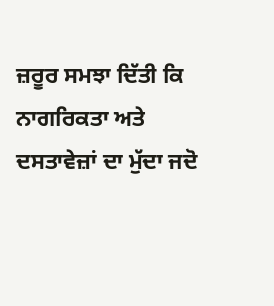ਜ਼ਰੂਰ ਸਮਝਾ ਦਿੱਤੀ ਕਿ ਨਾਗਰਿਕਤਾ ਅਤੇ ਦਸਤਾਵੇਜ਼ਾਂ ਦਾ ਮੁੱਦਾ ਜਦੋ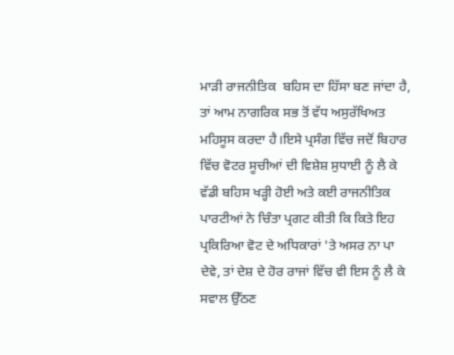ਮਾੜੀ ਰਾਜਨੀਤਿਕ  ਬਹਿਸ ਦਾ ਹਿੱਸਾ ਬਣ ਜਾਂਦਾ ਹੈ, ਤਾਂ ਆਮ ਨਾਗਰਿਕ ਸਭ ਤੋਂ ਵੱਧ ਅਸੁਰੱਖਿਅਤ ਮਹਿਸੂਸ ਕਰਦਾ ਹੈ।ਇਸੇ ਪ੍ਰਸੰਗ ਵਿੱਚ ਜਦੋਂ ਬਿਹਾਰ ਵਿੱਚ ਵੋਟਰ ਸੂਚੀਆਂ ਦੀ ਵਿਸ਼ੇਸ਼ ਸੁਧਾਈ ਨੂੰ ਲੈ ਕੇ ਵੱਡੀ ਬਹਿਸ ਖੜ੍ਹੀ ਹੋਈ ਅਤੇ ਕਈ ਰਾਜਨੀਤਿਕ ਪਾਰਟੀਆਂ ਨੇ ਚਿੰਤਾ ਪ੍ਰਗਟ ਕੀਤੀ ਕਿ ਕਿਤੇ ਇਹ ਪ੍ਰਕਿਰਿਆ ਵੋਟ ਦੇ ਅਧਿਕਾਰਾਂ 'ਤੇ ਅਸਰ ਨਾ ਪਾ ਦੇਵੇ, ਤਾਂ ਦੇਸ਼ ਦੇ ਹੋਰ ਰਾਜਾਂ ਵਿੱਚ ਵੀ ਇਸ ਨੂੰ ਲੈ ਕੇ ਸਵਾਲ ਉੱਠਣ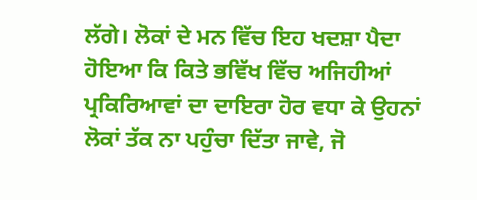ਲੱਗੇ। ਲੋਕਾਂ ਦੇ ਮਨ ਵਿੱਚ ਇਹ ਖਦਸ਼ਾ ਪੈਦਾ ਹੋਇਆ ਕਿ ਕਿਤੇ ਭਵਿੱਖ ਵਿੱਚ ਅਜਿਹੀਆਂ ਪ੍ਰਕਿਰਿਆਵਾਂ ਦਾ ਦਾਇਰਾ ਹੋਰ ਵਧਾ ਕੇ ਉਹਨਾਂ ਲੋਕਾਂ ਤੱਕ ਨਾ ਪਹੁੰਚਾ ਦਿੱਤਾ ਜਾਵੇ, ਜੋ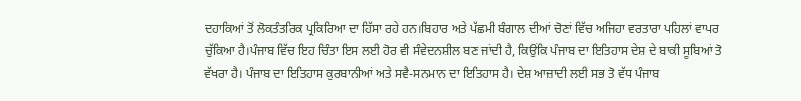ਦਹਾਕਿਆਂ ਤੋਂ ਲੋਕਤੰਤਰਿਕ ਪ੍ਰਕਿਰਿਆ ਦਾ ਹਿੱਸਾ ਰਹੇ ਹਨ।ਬਿਹਾਰ ਅਤੇ ਪੱਛਮੀ ਬੰਗਾਲ ਦੀਆਂ ਚੋਣਾਂ ਵਿੱਚ ਅਜਿਹਾ ਵਰਤਾਰਾ ਪਹਿਲਾਂ ਵਾਪਰ ਚੁੱਕਿਆ ਹੈ।ਪੰਜਾਬ ਵਿੱਚ ਇਹ ਚਿੰਤਾ ਇਸ ਲਈ ਹੋਰ ਵੀ ਸੰਵੇਦਨਸ਼ੀਲ ਬਣ ਜਾਂਦੀ ਹੈ, ਕਿਉਂਕਿ ਪੰਜਾਬ ਦਾ ਇਤਿਹਾਸ ਦੇਸ਼ ਦੇ ਬਾਕੀ ਸੂਬਿਆਂ ਤੋ ਵੱਖਰਾ ਹੈ। ਪੰਜਾਬ ਦਾ ਇਤਿਹਾਸ ਕੁਰਬਾਨੀਆਂ ਅਤੇ ਸਵੈ-ਸਨਮਾਨ ਦਾ ਇਤਿਹਾਸ ਹੈ। ਦੇਸ਼ ਆਜ਼ਾਦੀ ਲਈ ਸਭ ਤੋ ਵੱਧ ਪੰਜਾਬ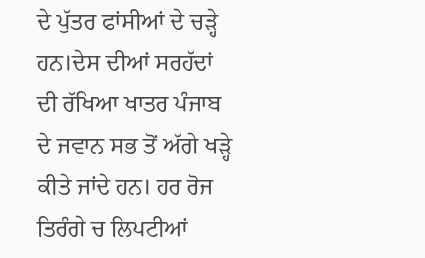ਦੇ ਪੁੱਤਰ ਫਾਂਸੀਆਂ ਦੇ ਚੜ੍ਹੇ ਹਨ।ਦੇਸ ਦੀਆਂ ਸਰਹੱਦਾਂ ਦੀ ਰੱਖਿਆ ਖਾਤਰ ਪੰਜਾਬ ਦੇ ਜਵਾਨ ਸਭ ਤੋਂ ਅੱਗੇ ਖੜ੍ਹੇ ਕੀਤੇ ਜਾਂਦੇ ਹਨ। ਹਰ ਰੋਜ ਤਿਰੰਗੇ ਚ ਲਿਪਟੀਆਂ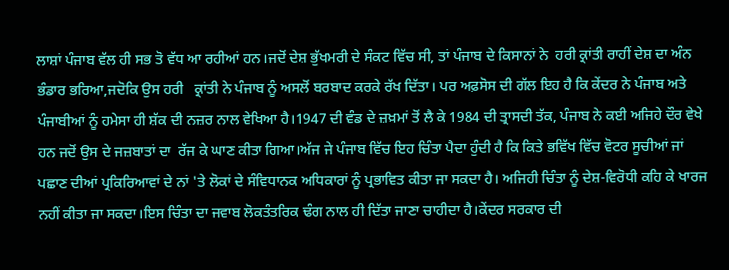ਲਾਸ਼ਾਂ ਪੰਜਾਬ ਵੱਲ ਹੀ ਸਭ ਤੋ ਵੱਧ ਆ ਰਹੀਆਂ ਹਨ।ਜਦੋਂ ਦੇਸ਼ ਭੁੱਖਮਰੀ ਦੇ ਸੰਕਟ ਵਿੱਚ ਸੀ, ਤਾਂ ਪੰਜਾਬ ਦੇ ਕਿਸਾਨਾਂ ਨੇ  ਹਰੀ ਕ੍ਰਾਂਤੀ ਰਾਹੀਂ ਦੇਸ਼ ਦਾ ਅੰਨ ਭੰਡਾਰ ਭਰਿਆ,ਜਦੋਕਿ ਉਸ ਹਰੀ   ਕ੍ਰਾਂਤੀ ਨੇ ਪੰਜਾਬ ਨੂੰ ਅਸਲੋਂ ਬਰਬਾਦ ਕਰਕੇ ਰੱਖ ਦਿੱਤਾ। ਪਰ ਅਫ਼ਸੋਸ ਦੀ ਗੱਲ ਇਹ ਹੈ ਕਿ ਕੇਂਦਰ ਨੇ ਪੰਜਾਬ ਅਤੇ ਪੰਜਾਬੀਆਂ ਨੂੰ ਹਮੇਸਾ ਹੀ ਸ਼ੱਕ ਦੀ ਨਜ਼ਰ ਨਾਲ ਵੇਖਿਆ ਹੈ।1947 ਦੀ ਵੰਡ ਦੇ ਜ਼ਖ਼ਮਾਂ ਤੋਂ ਲੈ ਕੇ 1984 ਦੀ ਤ੍ਰਾਸਦੀ ਤੱਕ, ਪੰਜਾਬ ਨੇ ਕਈ ਅਜਿਹੇ ਦੌਰ ਵੇਖੇ ਹਨ ਜਦੋਂ ਉਸ ਦੇ ਜਜ਼ਬਾਤਾਂ ਦਾ  ਰੱਜ ਕੇ ਘਾਣ ਕੀਤਾ ਗਿਆ।ਅੱਜ ਜੇ ਪੰਜਾਬ ਵਿੱਚ ਇਹ ਚਿੰਤਾ ਪੈਦਾ ਹੁੰਦੀ ਹੈ ਕਿ ਕਿਤੇ ਭਵਿੱਖ ਵਿੱਚ ਵੋਟਰ ਸੂਚੀਆਂ ਜਾਂ ਪਛਾਣ ਦੀਆਂ ਪ੍ਰਕਿਰਿਆਵਾਂ ਦੇ ਨਾਂ 'ਤੇ ਲੋਕਾਂ ਦੇ ਸੰਵਿਧਾਨਕ ਅਧਿਕਾਰਾਂ ਨੂੰ ਪ੍ਰਭਾਵਿਤ ਕੀਤਾ ਜਾ ਸਕਦਾ ਹੈ। ਅਜਿਹੀ ਚਿੰਤਾ ਨੂੰ ਦੇਸ਼-ਵਿਰੋਧੀ ਕਹਿ ਕੇ ਖਾਰਜ ਨਹੀਂ ਕੀਤਾ ਜਾ ਸਕਦਾ।ਇਸ ਚਿੰਤਾ ਦਾ ਜਵਾਬ ਲੋਕਤੰਤਰਿਕ ਢੰਗ ਨਾਲ ਹੀ ਦਿੱਤਾ ਜਾਣਾ ਚਾਹੀਦਾ ਹੈ।ਕੇਂਦਰ ਸਰਕਾਰ ਦੀ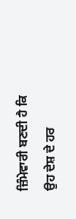ਜ਼ਿੰਮੇਵਾਰੀ ਬਣਦੀ ਹੈ ਕਿ ਉਹ ਦੇਸ਼ ਦੇ ਹਰ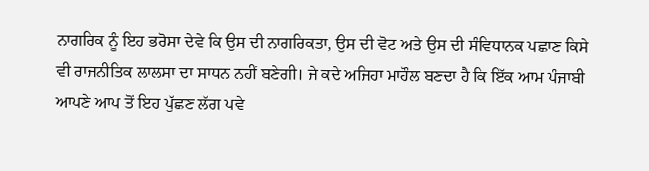ਨਾਗਰਿਕ ਨੂੰ ਇਹ ਭਰੋਸਾ ਦੇਵੇ ਕਿ ਉਸ ਦੀ ਨਾਗਰਿਕਤਾ, ਉਸ ਦੀ ਵੋਟ ਅਤੇ ਉਸ ਦੀ ਸੰਵਿਧਾਨਕ ਪਛਾਣ ਕਿਸੇ ਵੀ ਰਾਜਨੀਤਿਕ ਲਾਲਸਾ ਦਾ ਸਾਧਨ ਨਹੀਂ ਬਣੇਗੀ। ਜੇ ਕਦੇ ਅਜਿਹਾ ਮਾਹੌਲ ਬਣਦਾ ਹੈ ਕਿ ਇੱਕ ਆਮ ਪੰਜਾਬੀ ਆਪਣੇ ਆਪ ਤੋਂ ਇਹ ਪੁੱਛਣ ਲੱਗ ਪਵੇ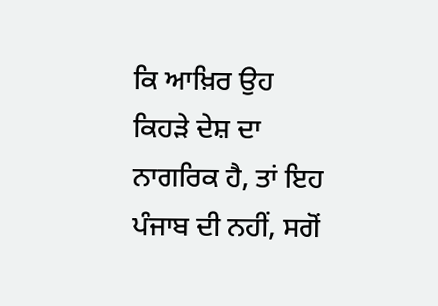ਕਿ ਆਖ਼ਿਰ ਉਹ ਕਿਹੜੇ ਦੇਸ਼ ਦਾ ਨਾਗਰਿਕ ਹੈ, ਤਾਂ ਇਹ ਪੰਜਾਬ ਦੀ ਨਹੀਂ, ਸਗੋਂ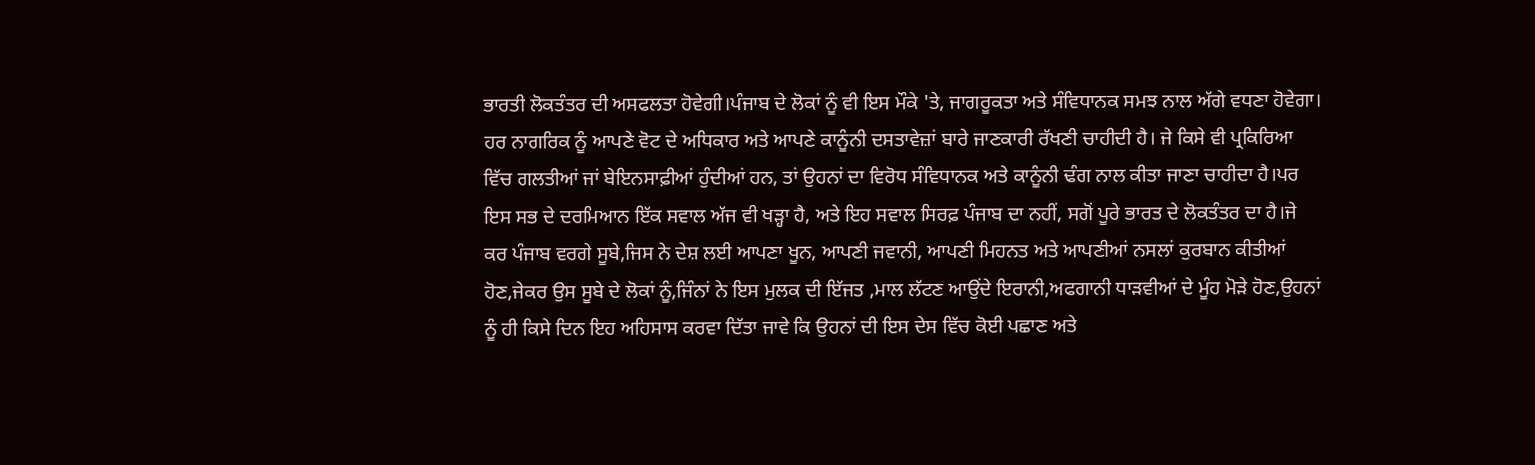ਭਾਰਤੀ ਲੋਕਤੰਤਰ ਦੀ ਅਸਫਲਤਾ ਹੋਵੇਗੀ।ਪੰਜਾਬ ਦੇ ਲੋਕਾਂ ਨੂੰ ਵੀ ਇਸ ਮੌਕੇ 'ਤੇ, ਜਾਗਰੂਕਤਾ ਅਤੇ ਸੰਵਿਧਾਨਕ ਸਮਝ ਨਾਲ ਅੱਗੇ ਵਧਣਾ ਹੋਵੇਗਾ। ਹਰ ਨਾਗਰਿਕ ਨੂੰ ਆਪਣੇ ਵੋਟ ਦੇ ਅਧਿਕਾਰ ਅਤੇ ਆਪਣੇ ਕਾਨੂੰਨੀ ਦਸਤਾਵੇਜ਼ਾਂ ਬਾਰੇ ਜਾਣਕਾਰੀ ਰੱਖਣੀ ਚਾਹੀਦੀ ਹੈ। ਜੇ ਕਿਸੇ ਵੀ ਪ੍ਰਕਿਰਿਆ ਵਿੱਚ ਗਲਤੀਆਂ ਜਾਂ ਬੇਇਨਸਾਫ਼ੀਆਂ ਹੁੰਦੀਆਂ ਹਨ, ਤਾਂ ਉਹਨਾਂ ਦਾ ਵਿਰੋਧ ਸੰਵਿਧਾਨਕ ਅਤੇ ਕਾਨੂੰਨੀ ਢੰਗ ਨਾਲ ਕੀਤਾ ਜਾਣਾ ਚਾਹੀਦਾ ਹੈ।ਪਰ ਇਸ ਸਭ ਦੇ ਦਰਮਿਆਨ ਇੱਕ ਸਵਾਲ ਅੱਜ ਵੀ ਖੜ੍ਹਾ ਹੈ, ਅਤੇ ਇਹ ਸਵਾਲ ਸਿਰਫ਼ ਪੰਜਾਬ ਦਾ ਨਹੀਂ, ਸਗੋਂ ਪੂਰੇ ਭਾਰਤ ਦੇ ਲੋਕਤੰਤਰ ਦਾ ਹੈ।ਜੇ ਕਰ ਪੰਜਾਬ ਵਰਗੇ ਸੂਬੇ,ਜਿਸ ਨੇ ਦੇਸ਼ ਲਈ ਆਪਣਾ ਖੂਨ, ਆਪਣੀ ਜਵਾਨੀ, ਆਪਣੀ ਮਿਹਨਤ ਅਤੇ ਆਪਣੀਆਂ ਨਸਲਾਂ ਕੁਰਬਾਨ ਕੀਤੀਆਂ ਹੋਣ,ਜੇਕਰ ਉਸ ਸੂਬੇ ਦੇ ਲੋਕਾਂ ਨੂੰ,ਜਿੰਨਾਂ ਨੇ ਇਸ ਮੁਲਕ ਦੀ ਇੱਜਤ ,ਮਾਲ ਲੱਟਣ ਆਉਂਦੇ ਇਰਾਨੀ,ਅਫਗਾਨੀ ਧਾੜਵੀਆਂ ਦੇ ਮੂੰਹ ਮੋੜੇ ਹੋਣ,ਉਹਨਾਂ ਨੂੰ ਹੀ ਕਿਸੇ ਦਿਨ ਇਹ ਅਹਿਸਾਸ ਕਰਵਾ ਦਿੱਤਾ ਜਾਵੇ ਕਿ ਉਹਨਾਂ ਦੀ ਇਸ ਦੇਸ ਵਿੱਚ ਕੋਈ ਪਛਾਣ ਅਤੇ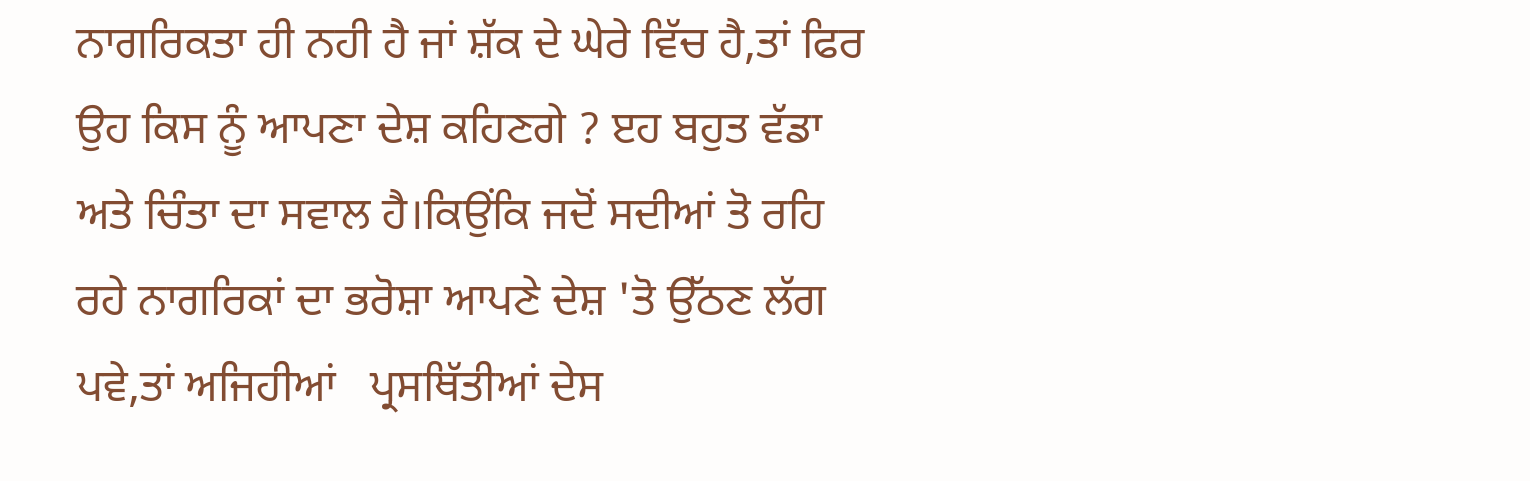ਨਾਗਰਿਕਤਾ ਹੀ ਨਹੀ ਹੈ ਜਾਂ ਸ਼ੱਕ ਦੇ ਘੇਰੇ ਵਿੱਚ ਹੈ,ਤਾਂ ਫਿਰ ਉਹ ਕਿਸ ਨੂੰ ਆਪਣਾ ਦੇਸ਼ ਕਹਿਣਗੇ ? ੲਹ ਬਹੁਤ ਵੱਡਾ ਅਤੇ ਚਿੰਤਾ ਦਾ ਸਵਾਲ ਹੈ।ਕਿਉਂਕਿ ਜਦੋਂ ਸਦੀਆਂ ਤੋ ਰਹਿ ਰਹੇ ਨਾਗਰਿਕਾਂ ਦਾ ਭਰੋਸ਼ਾ ਆਪਣੇ ਦੇਸ਼ 'ਤੋ ਉੱਠਣ ਲੱਗ ਪਵੇ,ਤਾਂ ਅਜਿਹੀਆਂ   ਪ੍ਰਸਥਿੱਤੀਆਂ ਦੇਸ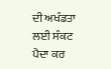ਦੀ ਅਖੰਡਤਾ ਲਈ ਸੰਕਟ ਪੈਦਾ ਕਰ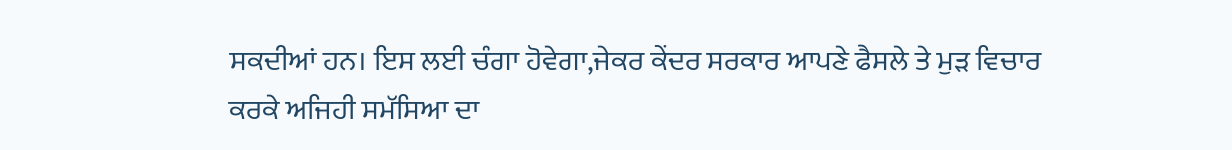ਸਕਦੀਆਂ ਹਨ। ਇਸ ਲਈ ਚੰਗਾ ਹੋਵੇਗਾ,ਜੇਕਰ ਕੇਂਦਰ ਸਰਕਾਰ ਆਪਣੇ ਫੈਸਲੇ ਤੇ ਮੁੜ ਵਿਚਾਰ ਕਰਕੇ ਅਜਿਹੀ ਸਮੱਸਿਆ ਦਾ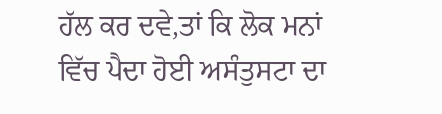ਹੱਲ ਕਰ ਦਵੇ,ਤਾਂ ਕਿ ਲੋਕ ਮਨਾਂ ਵਿੱਚ ਪੈਦਾ ਹੋਈ ਅਸੰਤੁਸਟਾ ਦਾ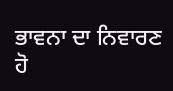ਭਾਵਨਾ ਦਾ ਨਿਵਾਰਣ ਹੋ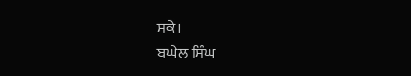ਸਕੇ।
ਬਘੇਲ ਸਿੰਘ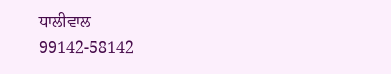ਧਾਲੀਵਾਲ
99142-58142